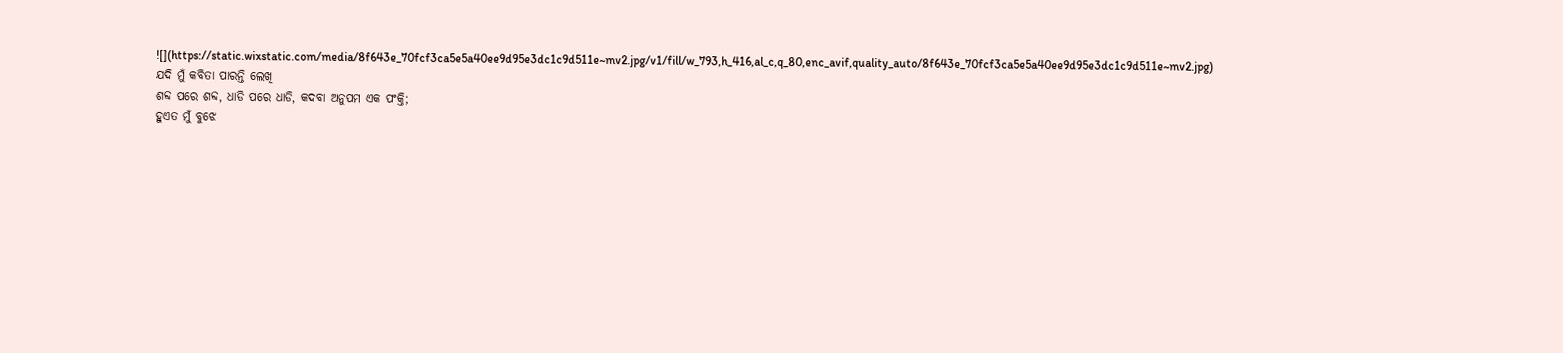![](https://static.wixstatic.com/media/8f643e_70fcf3ca5e5a40ee9d95e3dc1c9d511e~mv2.jpg/v1/fill/w_793,h_416,al_c,q_80,enc_avif,quality_auto/8f643e_70fcf3ca5e5a40ee9d95e3dc1c9d511e~mv2.jpg)
ଯଦି ମୁଁ କବିତା ପାରନ୍ତି ଲେଖି
ଶବ୍ଦ ପରେ ଶବ୍ଦ, ଧାଡି ପରେ ଧାଡି, କଦବା ଅନୁପମ ଏକ ପଂକ୍ତି;
ହୁଏତ ମୁଁ ବୁଝେ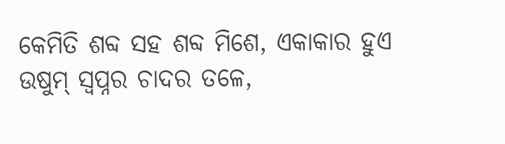କେମିତି ଶବ୍ଦ ସହ ଶବ୍ଦ ମିଶେ, ଏକାକାର ହୁଏ
ଉଷୁମ୍ ସ୍ୱପ୍ନର ଚାଦର ତଳେ,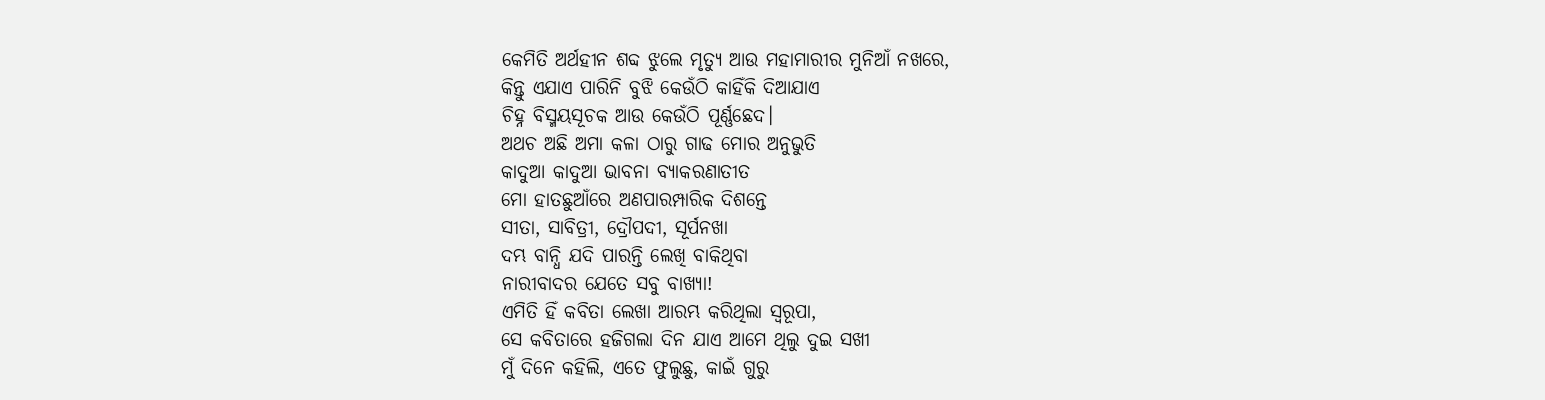କେମିତି ଅର୍ଥହୀନ ଶବ୍ଦ ଝୁଲେ ମୃତ୍ୟୁ ଆଉ ମହାମାରୀର ମୁନିଆଁ ନଖରେ,
କିନ୍ତୁ ଏଯାଏ ପାରିନି ବୁଝି କେଉଁଠି କାହିଁକି ଦିଆଯାଏ
ଚିହ୍ନ ବିସ୍ମୟସୂଚକ ଆଉ କେଉଁଠି ପୂର୍ଣ୍ଣଛେଦ।
ଅଥଚ ଅଛି ଅମା କଳା ଠାରୁ ଗାଢ ମୋର ଅନୁଭୁତି
କାଦୁଆ କାଦୁଆ ଭାବନା ବ୍ୟାକରଣାତୀତ
ମୋ ହାତଛୁଆଁରେ ଅଣପାରମ୍ପାରିକ ଦିଶନ୍ତେ
ସୀତା, ସାବିତ୍ରୀ, ଦ୍ରୌପଦୀ, ସୂର୍ପନଖା
ଦମ୍ଭ ବାନ୍ଧି ଯଦି ପାରନ୍ତି ଲେଖି ବାକିଥିବା
ନାରୀବାଦର ଯେତେ ସବୁ ବାଖ୍ୟା!
ଏମିତି ହିଁ କବିତା ଲେଖା ଆରମ୍ଭ କରିଥିଲା ସ୍ୱରୂପା,
ସେ କବିତାରେ ହଜିଗଲା ଦିନ ଯାଏ ଆମେ ଥିଲୁ ଦୁଇ ସଖୀ
ମୁଁ ଦିନେ କହିଲି, ଏତେ ଫୁଲୁଛୁ, କାଇଁ ଗୁରୁ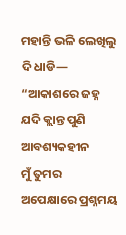ମହାନ୍ତି ଭଳି ଲେଖିଲୁ ଦି ଧାଡି—
“ଆକାଶରେ ଜହ୍ନ ଯଦି କ୍ଲାନ୍ତ ପୁଣି ଆବଶ୍ୟକହୀନ
ମୁଁ ତୁମର ଅପେକ୍ଷାରେ ପ୍ରଶ୍ନମୟ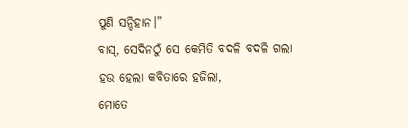ପୁଣି ସନ୍ଦିହାନ।”
ବାସ୍, ସେଦିନଠୁଁ ସେ କେମିତି ବଦଳି ବଦଳି ଗଲା
ହଉ ହେଲା କବିତାରେ ହଜିଲା,
ମୋତେ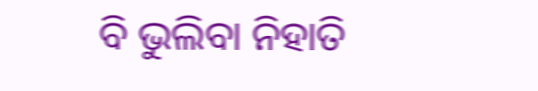ବି ଭୁଲିବା ନିହାତି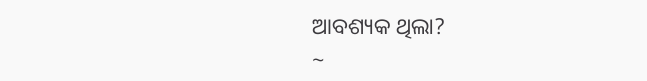ଆବଶ୍ୟକ ଥିଲା?
~